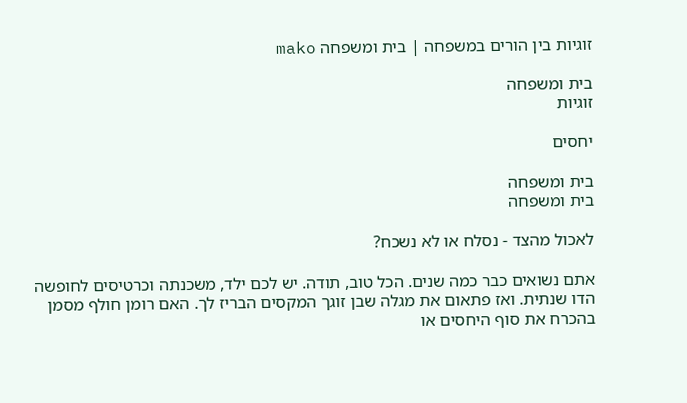זוגיות בין הורים במשפחה | בית ומשפחה mako

בית ומשפחה
זוגיות

יחסים

בית ומשפחה
בית ומשפחה

לאכול מהצד - נסלח או לא נשכח?

אתם נשואים כבר כמה שנים. הכל טוב, תודה. יש לכם ילד, משכנתה וכרטיסים לחופשה הדו שנתית. ואז פתאום את מגלה שבן זוגך המקסים הבריז לך. האם רומן חולף מסמן בהכרח את סוף היחסים או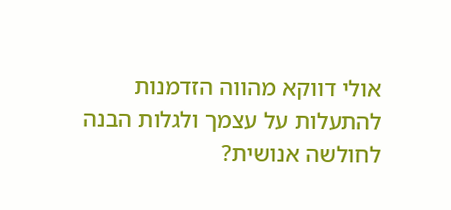אולי דווקא מהווה הזדמנות להתעלות על עצמך ולגלות הבנה לחולשה אנושית?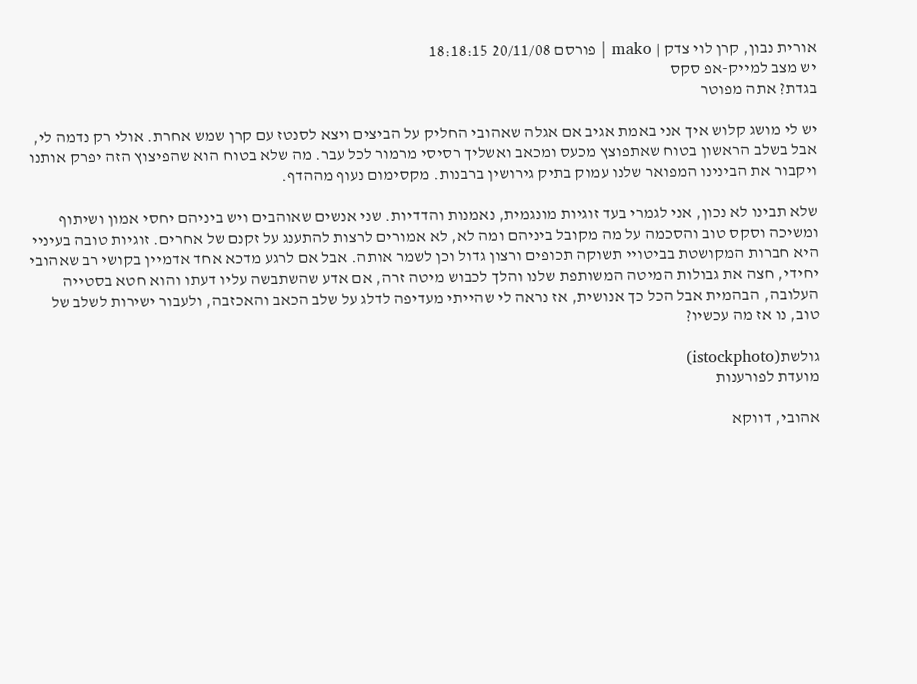אורית נבון, קרן לוי צדק | mako | פורסם 20/11/08 18:18:15
יש מצב למייק-אפ סקס
בגדת? אתה מפוטר

יש לי מושג קלוש איך אני באמת אגיב אם אגלה שאהובי החליק על הביצים ויצא לסנטז עם קרן שמש אחרת. אולי רק נדמה לי, אבל בשלב הראשון בטוח שאתפוצץ מכעס ומכאב ואשליך רסיסי מרמור לכל עבר. מה שלא בטוח הוא שהפיצוץ הזה יפרק אותנו ויקבור את הבינינו המפואר שלנו עמוק בתיק גירושין ברבנות. מקסימום נעוף מההדף.

שלא תבינו לא נכון, אני לגמרי בעד זוגיות מונגמית, נאמנות והדדיות. שני אנשים שאוהבים ויש ביניהם יחסי אמון ושיתוף ומשיכה וסקס טוב והסכמה על מה מקובל ביניהם ומה לא, לא אמורים לרצות להתענג על זקנם של אחרים. זוגיות טובה בעיניי היא חברות המקושטת בביטויי תשוקה תכופים ורצון גדול וכן לשמר אותה. אבל אם לרגע מדכא אחד אדמיין בקושי רב שאהובי יחידי, חצה את גבולות המיטה המשותפת שלנו והלך לכבוש מיטה זרה, אם אדע שהשתבשה עליו דעתו והוא חטא בסטייה העלובה, הבהמית אבל הכל כך אנושית, אז נראה לי שהייתי מעדיפה לדלג על שלב הכאב והאכזבה, ולעבור ישירות לשלב של טוב, נו אז מה עכשיו?

גולשת(istockphoto)
מועדת לפורענות

אהובי, דווקא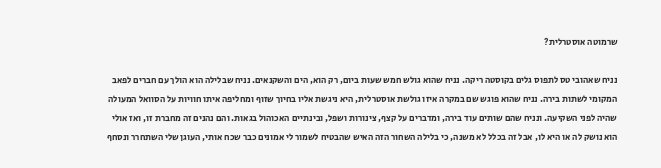שרמוטה אוסטרלית?

נניח שאהובי טס לתפוס גלים בקוסטה ריקה. נניח שהוא גולש חמש שעות ביום, רק הוא, הים והשקנאים. נניח שבלילה הוא הולך עם חברים לפאב המקומי לשתות בירה. נניח שהוא פוגש שם במקרה איזו גולשת אוסטרלית, היא ניגשת אליו בחיוך שזוף ומחליפה איתו חוויות על הסוואל המעולה שהיה לפני השקיעה. ונניח שהם שותים עוד בירה, ומדברים על קצף, צינורות ושפל, ובינתיים האכוהול בגאות. והם נהנים זה מחברת זו, ואז אולי הוא נושק לה או היא לו, אבל זה בכלל לא משנה, כי בלילה השחור הזה האיש שהבטיח לשמור לי אמונים כבר שכח אותי, העוגן שלי השתחרר ונסחף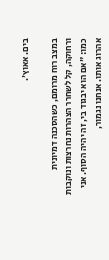בים. אאוץ'.

במצב רוח מרומם, כשהסכנה דמיונית ורחוקה, קל לשחרר הצהרות נחרצות ונוקבות כמו: "אם הוא יבגוד בי, זה יהיה הסוף. אני אהרוג אותו. אנחנו נגמור,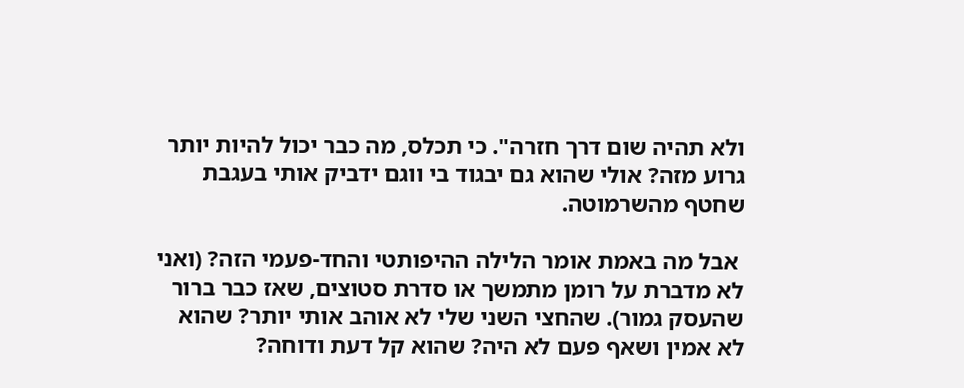ולא תהיה שום דרך חזרה". כי תכלס, מה כבר יכול להיות יותר גרוע מזה? אולי שהוא גם יבגוד בי ווגם ידביק אותי בעגבת שחטף מהשרמוטה.

 אבל מה באמת אומר הלילה ההיפותטי והחד-פעמי הזה? (ואני לא מדברת על רומן מתמשך או סדרת סטוצים, שאז כבר ברור שהעסק גמור). שהחצי השני שלי לא אוהב אותי יותר? שהוא לא אמין ושאף פעם לא היה? שהוא קל דעת ודוחה?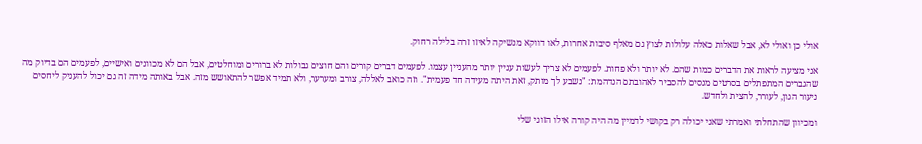אולי כן ואולי לא, אבל שאלות כאלה עלולות לצוץ גם מאלף סיבות אחרות, לאו דווקא מנשיקה לאיזו זרה בלילה רחוק.

אני מציעה לראות את הדברים כמות שהם. לא יותר ולא פחות. לפעמים לא צריך לעשות עניין יותר מהעניין עצמו. לפעמים דברים קורים והם חוצים גבולות לא ברורים ומוחלטים, אבל הם לא מכוונים ואישיים, לפעמים הם בדיוק מה שהגברים המתפתלים בסרטים מנסים להסביר לאהובתם הנדהמת: "נשבע לך מותק, זאת היתה מעידה חד פעמית". וזה כואב לאללה, צורב ומערער, ולא תמיד אפשר להתאושש מזה. אבל באותה מידה זה גם יכול להעניק ליחסים ניעור הגון, לעורר, להצית ולחדש.

ומכיוון שהתחלתי ואמרתי שאני יכולה רק בקושי לדמיין מה היה קורה אילו הזוגי שלי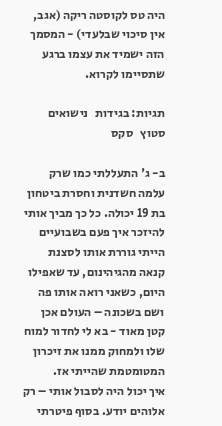היה טס לקוסטה ריקה (אגב, אין סיכוי שבלעדי) - המסמך הזה ישמיד את עצמו ברגע שתסיימו לקרוא.

תגיות: בגידות   נישואים   סטוץ   סקס

ב- ג' התעללתי כמו שרק עלמה חשדנית וחסרת ביטחון בת 19 יכולה. כל כך מביך אותי להיזכר איך פעם בשבועיים הייתי גוררת אותו לסצנת קנאה מהגיהינום, עד שאפילו היום, כשאני רואה אותו פה ושם בשכונה – העולם אכן קטן מאוד - בא לי לחדור למוח שלו ולמחוק ממנו את זיכרון המטומטמת שהייתי אז.
איך יכול היה לסבול אותי – רק אלוהים יודע. בסוף פיטרתי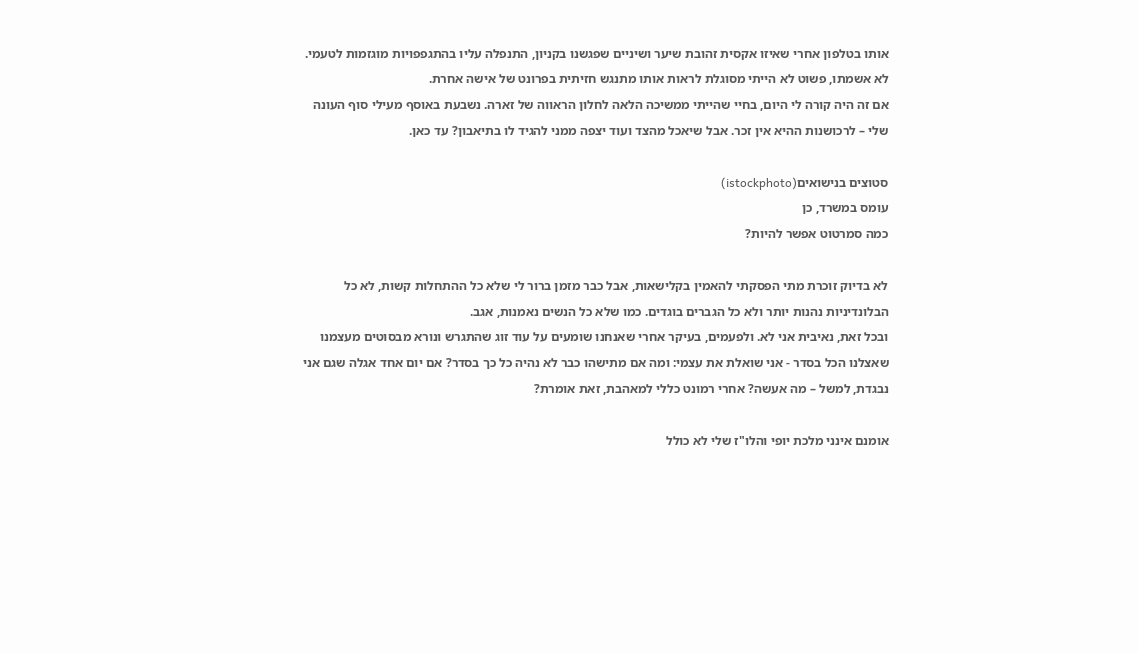אותו בטלפון אחרי שאיזו אקסית זהובת שיער ושיניים שפגשנו בקניון, התנפלה עליו בהתגפפויות מוגזמות לטעמי. לא אשמתו, פשוט לא הייתי מסוגלת לראות אותו מתנגש חזיתית בפרונט של אישה אחרת.
אם זה היה קורה לי היום, בחיי שהייתי ממשיכה הלאה לחלון הראווה של זארה. נשבעת באוסף מעילי סוף העונה שלי – לרכושנות ההיא אין זכר. אבל שיאכל מהצד ועוד יצפה ממני להגיד לו בתיאבון? עד כאן.

סטוצים בנישואים(istockphoto)
עומס במשרד, כן
כמה סמרטוט אפשר להיות?

לא בדיוק זוכרת מתי הפסקתי להאמין בקלישאות, אבל כבר מזמן ברור לי שלא כל ההתחלות קשות, לא כל הבלונדיניות נהנות יותר ולא כל הגברים בוגדים. כמו שלא כל הנשים נאמנות, אגב.
ובכל זאת, נאיבית אני לא. ולפעמים, בעיקר אחרי שאנחנו שומעים על עוד זוג שהתגרש ונורא מבסוטים מעצמנו שאצלנו הכל בסדר - אני שואלת את עצמי: ומה אם מתישהו כבר לא נהיה כל כך בסדר? אם יום אחד אגלה שגם אני נבגדת, למשל – מה אעשה? אחרי רמונט כללי למאהבת, זאת אומרת?

אומנם אינני מלכת יופי והלו"ז שלי לא כולל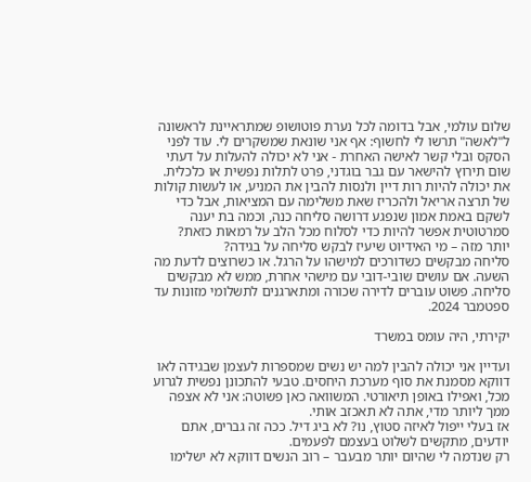שלום עולמי, אבל בדומה לכל נערת פוטושופ שמתראיינת לראשונה ל"לאשה" תרשו לי לחשוף: אף אני שונאת שמשקרים לי. עוד לפני הסקס ובלי קשר לאישה האחרת - אני לא יכולה להעלות על דעתי שום תירוץ להישאר עם גבר בוגדני, פרט לתלות נפשית או כלכלית.
את יכולה להיות רות דיין ולנסות להבין את המניע, או לעשות קולות של תרצה אריאל ולהכריז שאת משלימה עם המציאות, אבל כדי לשקם באמת אמון שנפגע דרושה סליחה כנה, וכמה בת יענה סמרטוטית אפשר להיות כדי לסלוח מכל הלב על רמאות כזאת? יותר מזה – מי האידיוט שיעיז לבקש סליחה על בגידה?
סליחה מבקשים כשדורכים למישהו על הרגל. או כשרוצים לדעת מה השעה. אם עושים שובי-דובי עם מישהי אחרת, ממש לא מבקשים סליחה. פשוט עוברים לדירה שכורה ומתארגנים לתשלומי מזונות עד ספטמבר 2024.

יקירתי, היה עומס במשרד

ועדיין אני יכולה להבין למה יש נשים שמספרות לעצמן שבגידה לאו דווקא מסמנת את סוף מערכת היחסים. טבעי להתכונן נפשית לגרוע מכל, ואפילו באופן תיאורטי. המשוואה כאן פשוטה: אני לא אצפה ממך ליותר מדי, אתה לא תאכזב אותי.
אז בעלי ייפול לאיזה סטוץ, נו? לא ביג דיל. ככה זה גברים, אתם יודעים, מתקשים לשלוט בעצמם לפעמים.
רק שנדמה לי שהיום יותר מבעבר – רוב הנשים דווקא לא ישלימו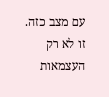עם מצב כזה. זו לא רק העצמאות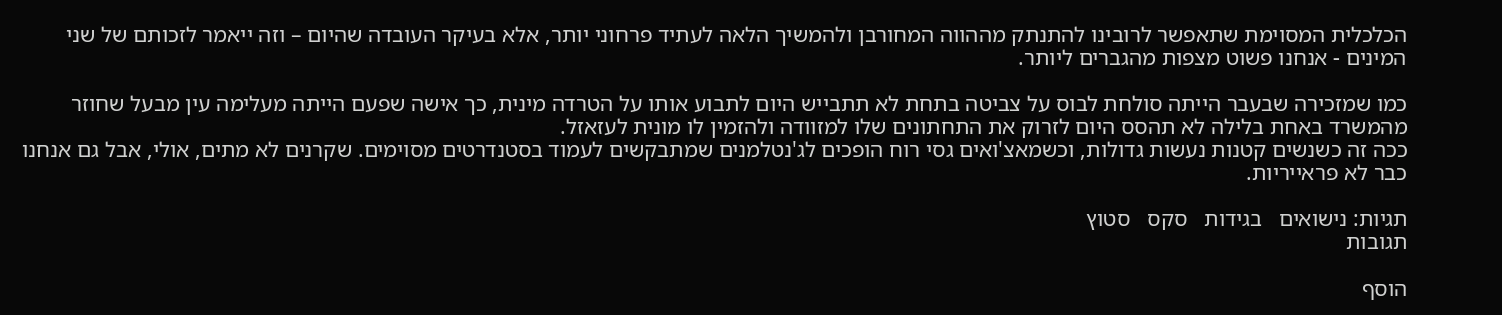הכלכלית המסוימת שתאפשר לרובינו להתנתק מההווה המחורבן ולהמשיך הלאה לעתיד פרחוני יותר, אלא בעיקר העובדה שהיום – וזה ייאמר לזכותם של שני המינים - אנחנו פשוט מצפות מהגברים ליותר.

כמו שמזכירה שבעבר הייתה סולחת לבוס על צביטה בתחת לא תתבייש היום לתבוע אותו על הטרדה מינית, כך אישה שפעם הייתה מעלימה עין מבעל שחוזר מהמשרד באחת בלילה לא תהסס היום לזרוק את התחתונים שלו למזוודה ולהזמין לו מונית לעזאזל.
ככה זה כשנשים קטנות נעשות גדולות, וכשמאצ'ואים גסי רוח הופכים לג'נטלמנים שמתבקשים לעמוד בסטנדרטים מסוימים. שקרנים לא מתים, אולי, אבל גם אנחנו כבר לא פראייריות.

תגיות: נישואים   בגידות   סקס   סטוץ
תגובות

הוסף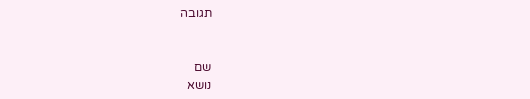תגובה


שם
נושא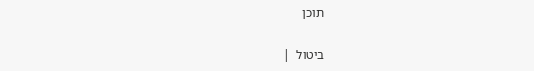תוכן

ביטול  |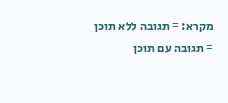מקרא: = תגובה ללא תוכן   = תגובה עם תוכן